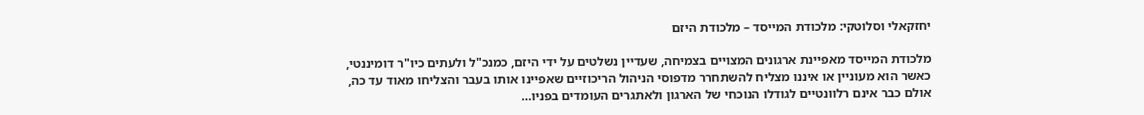יחזקאלי וסלוטקי: מלכודת המייסד – מלכודת היזם

מלכודת המייסד מאפיינת ארגונים המצויים בצמיחה, שעדיין נשלטים על ידי היזם, כמנכ"ל ולעתים כיו"ר דומיננטי, כאשר הוא מעוניין או איננו מצליח להשתחרר מדפוסי הניהול הריכוזיים שאפיינו אותו בעבר והצליחו מאוד עד כה, אולם כבר אינם רלוונטיים לגודלו הנוכחי של הארגון ולאתגרים העומדים בפניו…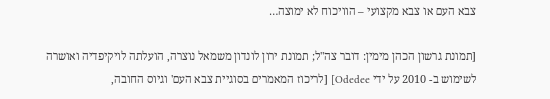צבא העם או צבא מקצועי – הוויכוח לא ימוצה…

[תמונת גרשון הכהן מימין: דובר צה"ל; תמונת ירון לונדון משמאל נוצרה, הועלתה לויקיפדיה ואושרה לשימוש ב- 2010 על ידי Odedee] [לריכוז המאמרים בסוגיית צבא העם' וגיוס החובה,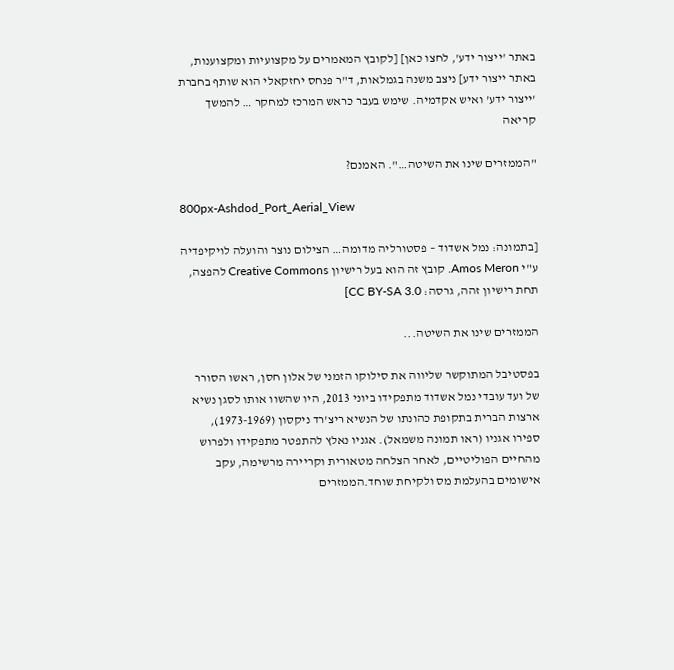באתר 'ייצור ידע', לחצו כאן] [לקובץ המאמרים על מקצועיות ומקצוענות, באתר ייצור ידע] ניצב משנה בגמלאות, ד"ר פנחס יחזקאלי הוא שותף בחברת 'ייצור ידע' ואיש אקדמיה. שימש בעבר כראש המרכז למחקר … להמשך קריאה

"הממזרים שינו את השיטה…". האמנם?

800px-Ashdod_Port_Aerial_View

[בתמונה: נמל אשדוד – פסטורליה מדומה… הצילום נוצר והועלה לויקיפדיה ע"י Amos Meron. קובץ זה הוא בעל רישיון Creative Commons להפצה, תחת רישיון זהה, גרסה: CC BY-SA 3.0]

הממזרים שינו את השיטה...

בפסטיבל המתוקשר שליווה את סילוקו הזמני של אלון חסן, ראשו הסורר של ועד עובדי נמל אשדוד מתפקידו ביוני 2013, היו שהשוו אותו לסגן נשיא ארצות הברית בתקופת כהונתו של הנשיא ריצ'רד ניקסון (1973-1969), ספירו אגניו (ראו תמונה משמאל). אגניו נאלץ להתפטר מתפקידו ולפרוש מהחיים הפוליטיים, לאחר הצלחה מטאורית וקריירה מרשימה, עקב אישומים בהעלמת מס ולקיחת שוחד.הממזרים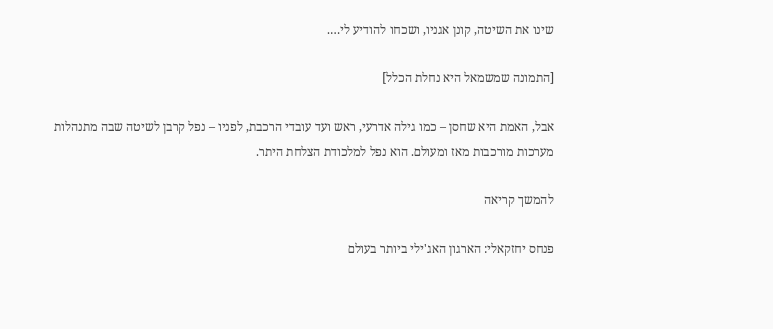שינו את השיטה, קונן אגניו, ושכחו להודיע לי….

[התמונה שמשמאל היא נחלת הכלל]

אבל, האמת היא שחסן – כמו גילה אדרעי, ראש ועד עובדי הרכבת, לפניו – נפל קרבן לשיטה שבה מתנהלות מערכות מורכבות מאז ומעולם. הוא נפל למלכודת הצלחת היתר.

להמשך קריאה

פנחס יחזקאלי: הארגון האג'ילי ביותר בעולם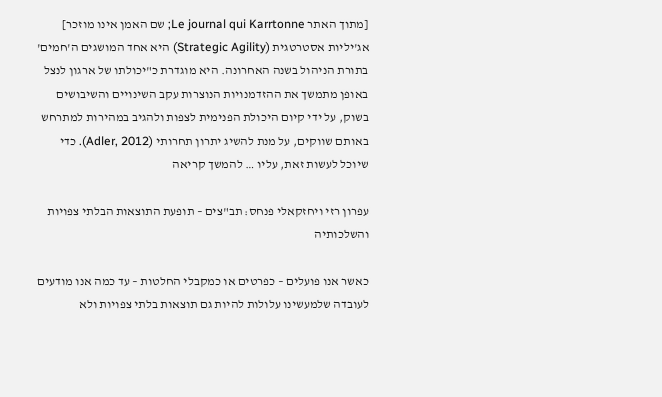[מתוך האתר Le journal qui Karrtonne; שם האמן אינו מוזכר] אג'יליות אסטרטגית (Strategic Agility) היא אחד המושגים ה'חמים' בתורת הניהול בשנה האחרונה. היא מוגדרת כ"יכולתו של ארגון לנצל באופן מתמשך את ההזדמנויות הנוצרות עקב השינויים והשיבושים בשוק, על ידי קיום היכולת הפנימית לצפות ולהגיב במהירות למתרחש באותם שווקים, על מנת להשיג יתרון תחרותי (Adler, 2012). כדי שיוכל לעשות זאת, עליו … להמשך קריאה

עפרון רזי ויחזקאלי פנחס: תב"צים – תופעת התוצאות הבלתי צפויות והשלכותיה

כאשר אנו פועלים – כפרטים או כמקבלי החלטות – עד כמה אנו מודעים לעובדה שלמעשינו עלולות להיות גם תוצאות בלתי צפויות ולא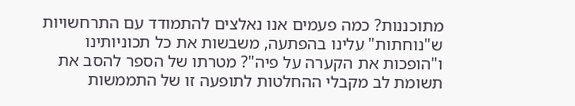מתוכננות? כמה פעמים אנו נאלצים להתמודד עם התרחשויות ש"נוחתות" עלינו בהפתעה, משבשות את כל תכוניותינו ו"הופכות את הקערה על פיה"? מטרתו של הספר להסב את תשומת לב מקבלי ההחלטות לתופעה זו של התממשות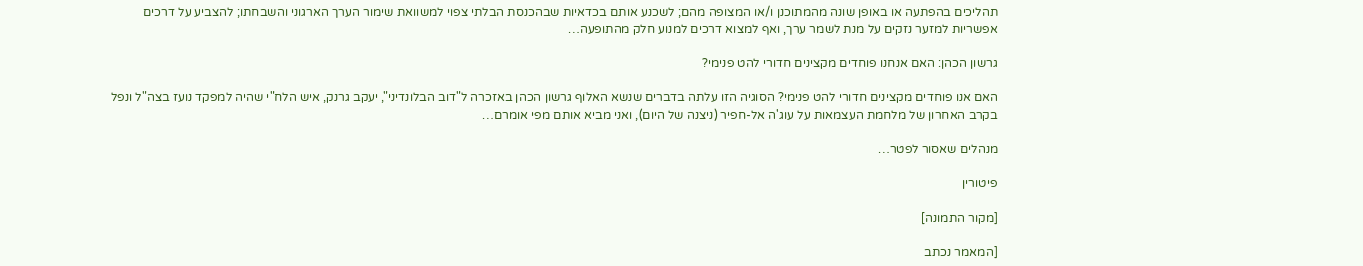תהליכים בהפתעה או באופן שונה מהמתוכנן ו/או המצופה מהם; לשכנע אותם בכדאיות שבהכנסת הבלתי צפוי למשוואת שימור הערך הארגוני והשבחתו; להצביע על דרכים אפשריות למזער נזקים על מנת לשמר ערך, ואף למצוא דרכים למנוע חלק מהתופעה…

גרשון הכהן: האם אנחנו פוחדים מקצינים חדורי להט פנימי?

האם אנו פוחדים מקצינים חדורי להט פנימי? הסוגיה הזו עלתה בדברים שנשא האלוף גרשון הכהן באזכרה ל"דוב הבלונדיני", יעקב גרנק, איש הלח"י שהיה למפקד נועז בצה"ל ונפל בקרב האחרון של מלחמת העצמאות על עוג'ה אל-חפיר (ניצנה של היום), ואני מביא אותם מפי אומרם…

מנהלים שאסור לפטר…

פיטורין

[מקור התמונה]

[המאמר נכתב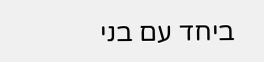ביחד עם בני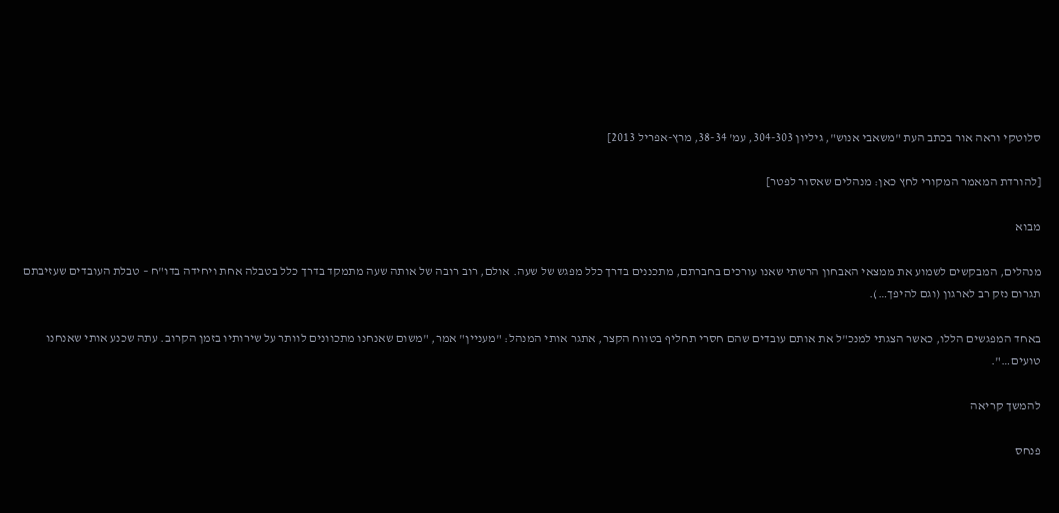סלוטקי וראה אור בכתב העת "משאבי אנוש", גיליון 304-303, עמ' 38-34, מרץ-אפריל 2013]

[להורדת המאמר המקורי לחץ כאן: מנהלים שאסור לפטר]

מבוא

מנהלים, המבקשים לשמוע את ממצאי האבחון הרשתי שאנו עורכים בחברתם, מתכננים בדרך כלל מפגש של שעה. אולם, רוב רובה של אותה שעה מתמקד בדרך כלל בטבלה אחת ויחידה בדו"ח – טבלת העובדים שעזיבתם תגרום נזק רב לארגון (וגם להיפך…).

באחד המפגשים הללו, כאשר הצגתי למנכ"ל את אותם עובדים שהם חסרי תחליף בטווח הקצר, אתגר אותי המנהל: "מעניין" אמר, "משום שאנחנו מתכוונים לוותר על שירותיו בזמן הקרוב. עתה שכנע אותי שאנחנו טועים…".

להמשך קריאה

פנחס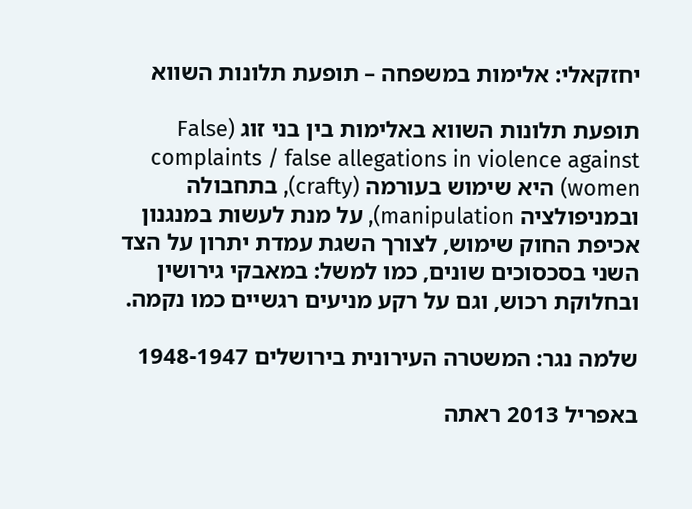יחזקאלי: אלימות במשפחה – תופעת תלונות השווא

תופעת תלונות השווא באלימות בין בני זוג (False complaints / false allegations in violence against women) היא שימוש בעורמה (crafty), בתחבולה ובמניפולציה manipulation), על מנת לעשות במנגנון אכיפת החוק שימוש, לצורך השגת עמדת יתרון על הצד השני בסכסוכים שונים, כמו למשל: במאבקי גירושין ובחלוקת רכוש, וגם על רקע מניעים רגשיים כמו נקמה.

שלמה נגר: המשטרה העירונית בירושלים 1948-1947

באפריל 2013 ראתה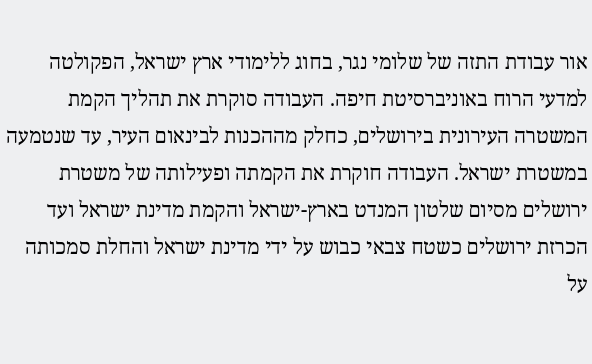אור עבודת התזה של שלומי נגר, בחוג ללימודי ארץ ישראל, הפקולטה למדעי הרוח באוניברסיטת חיפה. העבודה סוקרת את תהליך הקמת המשטרה העירונית בירושלים, כחלק מההכנות לבינאום העיר, עד שנטמעה במשטרת ישראל. העבודה חוקרת את הקמתה ופעילותה של משטרת ירושלים מסיום שלטון המנדט בארץ-ישראל והקמת מדינת ישראל ועד הכרזת ירושלים כשטח צבאי כבוש על ידי מדינת ישראל והחלת סמכותה על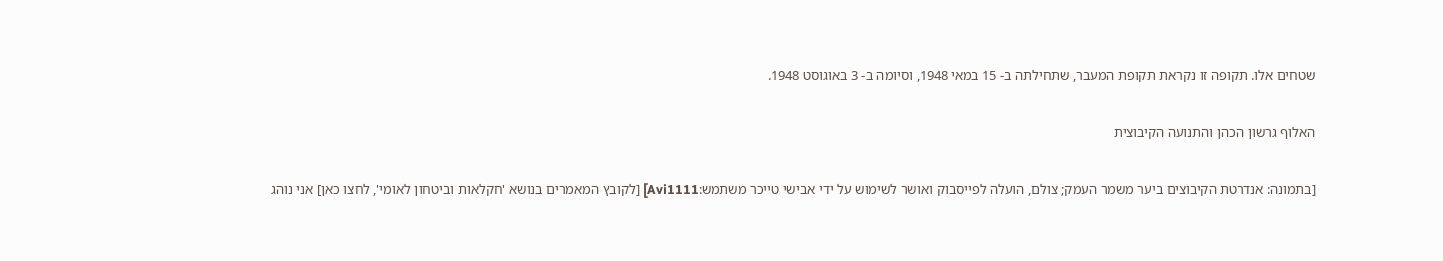שטחים אלו. תקופה זו נקראת תקופת המעבר, שתחילתה ב- 15 במאי 1948, וסיומה ב- 3 באוגוסט 1948.

האלוף גרשון הכהן והתנועה הקיבוצית

[בתמונה: אנדרטת הקיבוצים ביער משמר העמק; צולם, הועלה לפייסבוק ואושר לשימוש על ידי אבישי טייכר משתמש:Avi1111] [לקובץ המאמרים בנושא 'חקלאות וביטחון לאומי', לחצו כאן] אני נוהג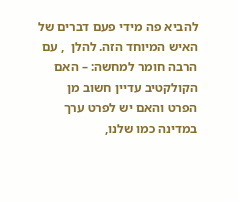להביא פה מידי פעם דברים של האיש המיוחד הזה. להלן  , עם הרבה חומר למחשה: – האם הקולקטיב עדיין חשוב מן הפרט והאם יש לפרט ערך במדינה כמו שלנו,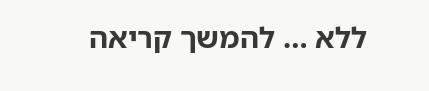ללא … להמשך קריאה